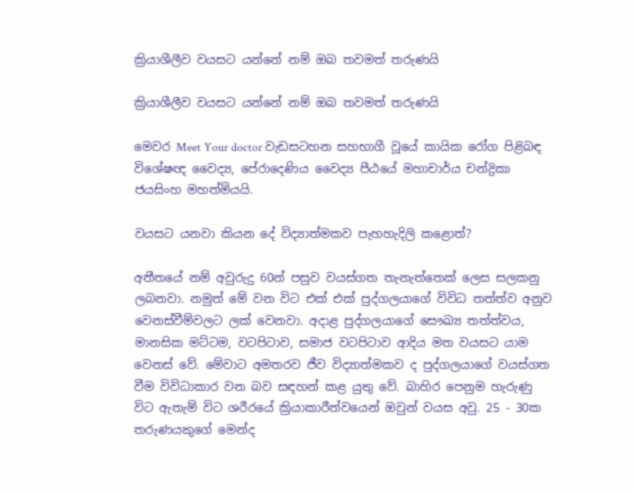ක්‍රියාශීලීව වයසට යන්නේ නම් ඔබ තවමත් තරුණයි

ක්‍රියාශීලීව වයසට යන්නේ නම් ඔබ තවමත් තරුණයි

මෙවර Meet Your doctor වැඩසටහන සහභාගී වූයේ කායික රෝග පිළිබඳ විශේෂඥ වෛද්‍ය, පේරාදෙණිය වෛද්‍ය පීඨයේ මහාචාර්ය චන්ද්‍රිකා ජයසිංහ මහත්මියයි.

වයසට යනවා කියන දේ විද්‍යාත්මකව පැහහැදිලි කළොත්?

අතීතයේ නම් අවුරුදු 60න් පසුව වයස්ගත තැනැත්තෙක් ලෙස සලකනු ලබනවා. නමුත් මේ වන විට එක් එක් පුද්ගලයාගේ විවිධ තත්ත්ව අනුව වෙනස්වීම්වලට ලක් වෙනවා. අදාළ පුද්ගලයාගේ සෞඛ්‍ය තත්ත්වය, මානසික මට්ටම, වටපිටාව, සමාජ වටපිටාව ආදිය මත වයසට යාම වෙනස් වේ. මේවාට අමතරව ජීව විද්‍යාත්මකව ද පුද්ගලයාගේ වයස්ගත වීම විවිධාකාර වන බව සඳහන් කළ යුතු වේ. බාහිර පෙනුම හැරුණු විට ඇතැම් විට ශරීරයේ ක්‍රියාකාරීත්වයෙන් ඔවුන් වයස අවු. 25 - 30ක තරුණයකුගේ මෙන්ද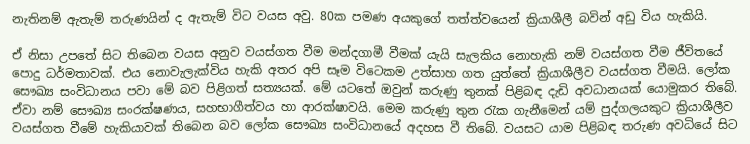නැතිනම් ඇතැම් තරුණයින් ද ඇතැම් විට වයස අවු. 80ක පමණ අයකුගේ තත්ත්වයෙන් ක්‍රියාශීලී බවින් අඩු විය හැකියි.

ඒ නිසා උපතේ සිට තිබෙන වයස අනුව වයස්ගත වීම මන්දගාමී වීමක් යැයි සැලකිය නොහැකි නම් වයස්ගත වීම ජීවිතයේ පොදු ධර්මතාවක්. එය නොවැලැක්විය හැකි අතර අපි සෑම විටෙකම උත්සාහ ගත යුත්තේ ක්‍රියාශීලීව වයස්ගත වීමයි. ලෝක සෞඛ්‍ය සංවිධානය පවා මේ බව පිළිගත් සත්‍යයක්. මේ යටතේ ඔවුන් කරුණු තුනක් පිළිබඳ දැඩි අවධානයක් යොමුකර තිබේ. ඒවා නම් සෞඛ්‍ය සංරක්ෂණය, සහභාගීත්වය හා ආරක්ෂාවයි. මෙම කරුණු තුන රැක ගැනීමෙන් යම් පුද්ගලයකුට ක්‍රියාශීලීව වයස්ගත වීමේ හැකියාවක් තිබෙන බව ලෝක සෞඛ්‍ය සංවිධානයේ අදහස වී තිබේ. වයසට යාම පිළිබඳ තරුණ අවධියේ සිට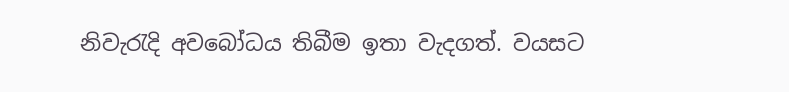නිවැරැදි අවබෝධය තිබීම ඉතා වැදගත්. වයසට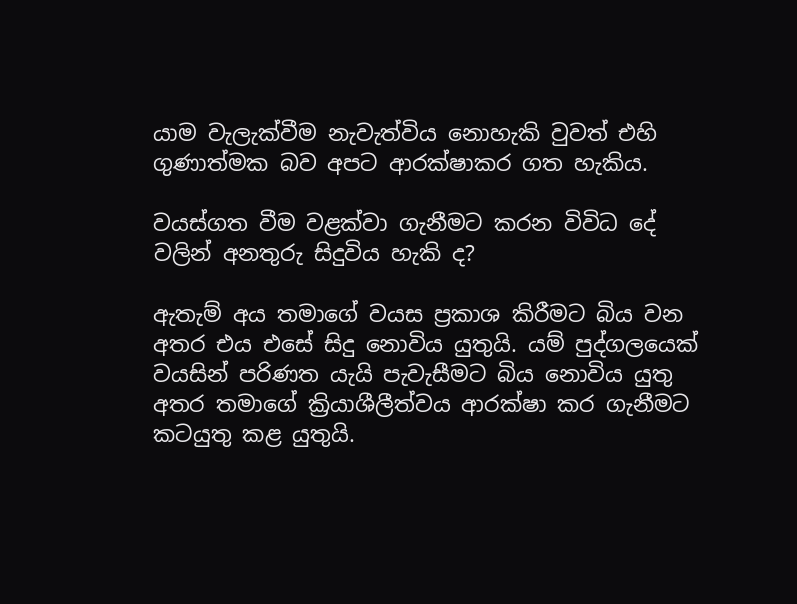යාම වැලැක්වීම නැවැත්විය නොහැකි වුවත් එහි ගුණාත්මක බව අපට ආරක්ෂාකර ගත හැකිය.

වයස්ගත වීම වළක්වා ගැනීමට කරන විවිධ දේ වලින් අනතුරු සිදුවිය හැකි ද?

ඇතැම් අය තමාගේ වයස ප්‍රකාශ කිරීමට බිය වන අතර එය එසේ සිදු නොවිය යුතුයි. යම් පුද්ගලයෙක් වයසින් පරිණත යැයි පැවැසීමට බිය නොවිය යුතු අතර තමාගේ ක්‍රියාශීලීත්වය ආරක්ෂා කර ගැනීමට කටයුතු කළ යුතුයි.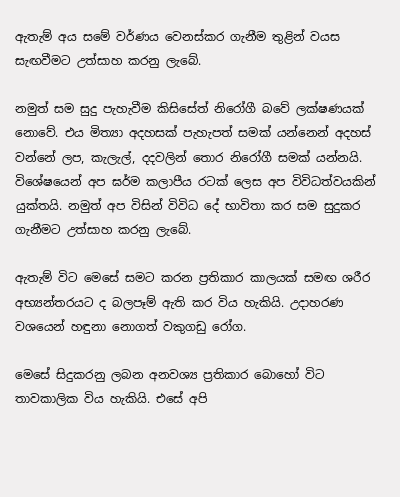ඇතැම් අය සමේ වර්ණය වෙනස්කර ගැනීම තුළින් වයස සැඟවීමට උත්සාහ කරනු ලැබේ.

නමුත් සම සුදු පැහැවීම කිසිසේත් නිරෝගී බවේ ලක්ෂණයක් නොවේ. එය මිත්‍යා අදහසක් පැහැපත් සමක් යන්නෙන් අදහස් වන්නේ ලප, කැලැල්, දදවලින් තොර නිරෝගී සමක් යන්නයි. විශේෂයෙන් අප ඝර්ම කලාපීය රටක් ලෙස අප විවිධත්වයකින් යුක්තයි. නමුත් අප විසින් විවිධ දේ භාවිතා කර සම සුදුකර ගැනීමට උත්සාහ කරනු ලැබේ.

ඇතැම් විට මෙසේ සමට කරන ප්‍රතිකාර කාලයක් සමඟ ශරීර අභ්‍යන්තරයට ද බලපෑම් ඇති කර විය හැකියි. උදාහරණ වශයෙන් හඳුනා නොගත් වකුගඩු රෝග.

මෙසේ සිදුකරනු ලබන අනවශ්‍ය ප්‍රතිකාර බොහෝ විට තාවකාලික විය හැකියි. එසේ අපි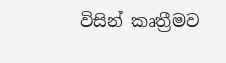විසින් කෘත්‍රීමව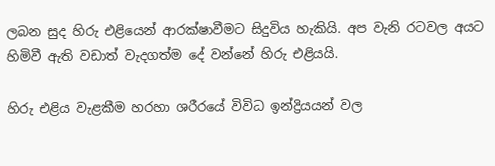ලබන සුද හිරු එළියෙන් ආරක්ෂාවීමට සිදුවිය හැකියි. අප වැනි රටවල අයට හිමිවී ඇති වඩාත් වැදගත්ම දේ වන්නේ හිරු එළියයි.

හිරු එළිය වැළකීම හරහා ශරීරයේ විවිධ ඉන්ද්‍රියයන් වල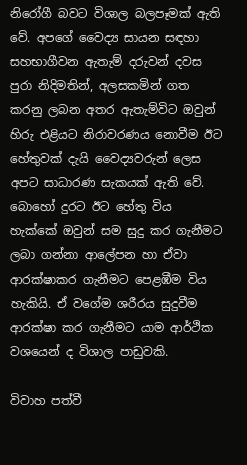නිරෝගී බවට විශාල බලපෑමක් ඇති වේ. අපගේ වෛද්‍ය සායන සඳහා සහභාගීවන ඇතැම් දරුවන් දවස පුරා නිදිමතින්, අලසකමින් ගත කරනු ලබන අතර ඇතැම්විට ඔවුන් හිරු එළියට නිරාවරණය නොවීම ඊට හේතුවක් දැයි වෛද්‍යවරුන් ලෙස අපට සාධාරණ සැකයක් ඇති වේ. බොහෝ දුරට ඊට හේතු විය හැක්කේ ඔවුන් සම සුදු කර ගැනීමට ලබා ගන්නා ආලේපන හා ඒවා ආරක්ෂාකර ගැනීමට පෙළඹීම විය හැකියි. ඒ වගේම ශරීරය සුදුවීම ආරක්ෂා කර ගැනීමට යාම ආර්ථික වශයෙන් ද විශාල පාඩුවකි.

විවාහ පත්වී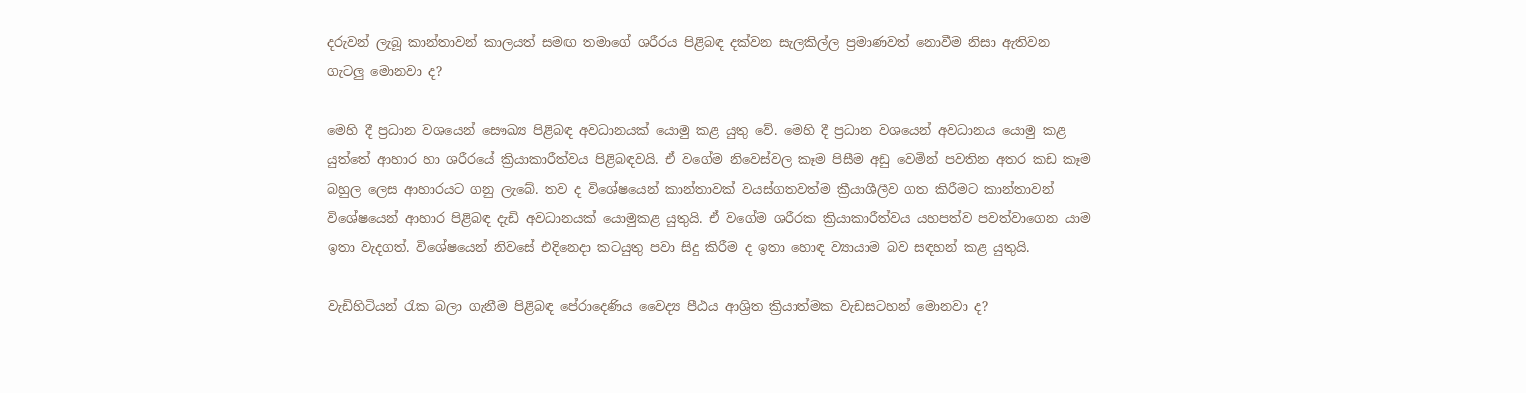දරුවන් ලැබූ කාන්තාවන් කාලයත් සමඟ තමාගේ ශරීරය පිළිබඳ දක්වන සැලකිල්ල ප්‍රමාණවත් නොවීම නිසා ඇතිවන ගැටලු මොනවා ද?

මෙහි දී ප්‍රධාන වශයෙන් සෞඛ්‍ය පිළිබඳ අවධානයක් යොමු කළ යුතු වේ. මෙහි දී ප්‍රධාන වශයෙන් අවධානය යොමු කළ යුත්තේ ආහාර හා ශරීරයේ ක්‍රියාකාරීත්වය පිළිබඳවයි. ඒ වගේම නිවෙස්වල කෑම පිසීම අඩු වෙමින් පවතින අතර කඩ කෑම බහුල ලෙස ආහාරයට ගනු ලැබේ. තව ද විශේෂයෙන් කාන්තාවක් වයස්ගතවත්ම ක්‍රීයාශීලීව ගත කිරීමට කාන්තාවන් විශේෂයෙන් ආහාර පිළිබඳ දැඩි අවධානයක් යොමුකළ යුතුයි. ඒ වගේම ශරීරක ක්‍රියාකාරීත්වය යහපත්ව පවත්වාගෙන යාම ඉතා වැදගත්. විශේෂයෙන් නිවසේ එදිනෙදා කටයුතු පවා සිදු කිරීම ද ඉතා හොඳ ව්‍යායාම බව සඳහන් කළ යුතුයි.

වැඩිහිටියන් රැක බලා ගැනීම පිළිබඳ පේරාදෙණිය වෛද්‍ය පීඨය ආශ්‍රිත ක්‍රියාත්මක වැඩසටහන් මොනවා ද?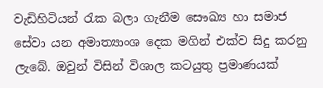වැඩිහිටියන් රැක බලා ගැනීම සෞඛ්‍ය හා සමාජ සේවා යන අමාත්‍යාංශ දෙක මගින් එක්ව සිදු කරනු ලැබේ. ඔවුන් විසින් විශාල කටයුතු ප්‍රමාණයක්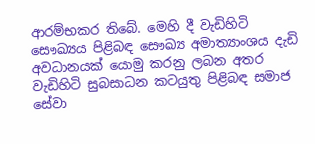ආරම්භකර තිබේ. මෙහි දී වැඩිහිටි සෞඛ්‍යය පිළිබඳ සෞඛ්‍ය අමාත්‍යාංශය දැඩි අවධානයක් යොමු කරනු ලබන අතර වැඩිහිටි සුබසාධන කටයුතු පිළිබඳ සමාජ සේවා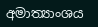අමාත්‍යාංශය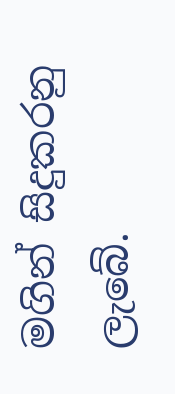මගින් සිදුකරනු ලැබේ.